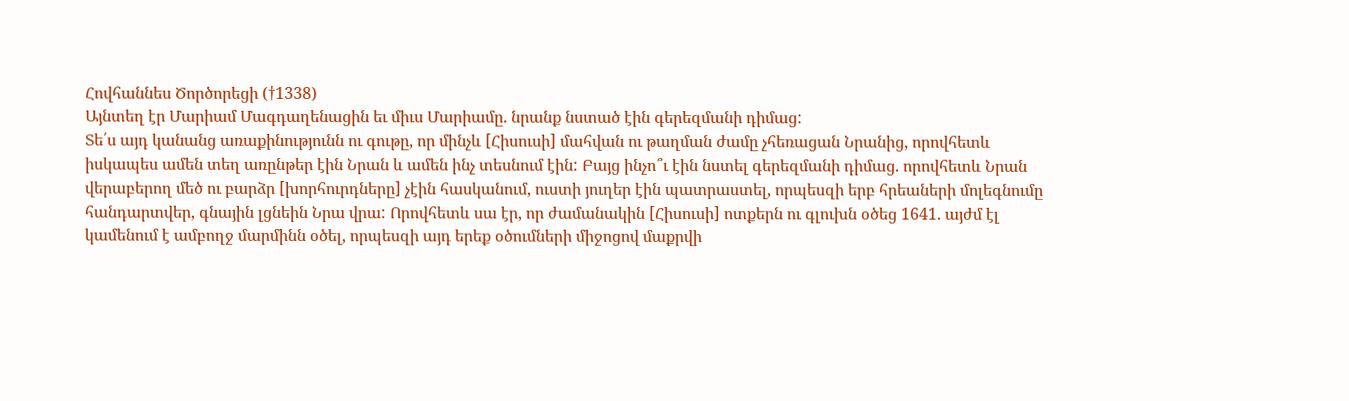Հովհաննես Ծործորեցի (†1338)
Այնտեղ էր Մարիամ Մագդաղենացին եւ միւս Մարիամը. նրանք նստած էին գերեզմանի դիմաց:
Տե՛ս այդ կանանց առաքինությունն ու գութը, որ մինչև [Հիսուսի] մահվան ու թաղման ժամը չհեռացան Նրանից, որովհետև իսկապես ամեն տեղ առընթեր էին Նրան և ամեն ինչ տեսնում էին: Բայց ինչո՞ւ էին նստել գերեզմանի դիմաց. որովհետև Նրան վերաբերող մեծ ու բարձր [խորհուրդները] չէին հասկանում, ուստի յուղեր էին պատրաստել, որպեսզի երբ հրեաների մոլեգնումը հանդարտվեր, գնային լցնեին Նրա վրա: Որովհետև սա էր, որ ժամանակին [Հիսուսի] ոտքերն ու գլուխն օծեց 1641. այժմ էլ կամենում է ամբողջ մարմինն օծել, որպեսզի այդ երեք օծումների միջոցով մաքրվի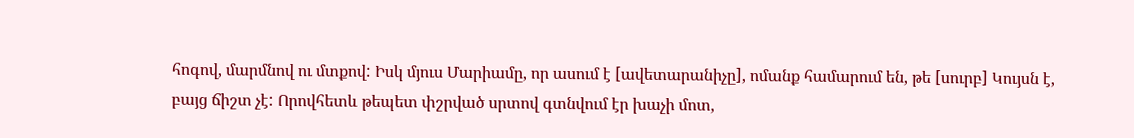հոգով, մարմնով ու մտքով: Իսկ մյուս Մարիամը, որ ասում է [ավետարանիչը], ոմանք համարում են, թե [սուրբ] Կույսն է, բայց ճիշտ չէ: Որովհետև թեպետ փշրված սրտով գտնվում էր խաչի մոտ,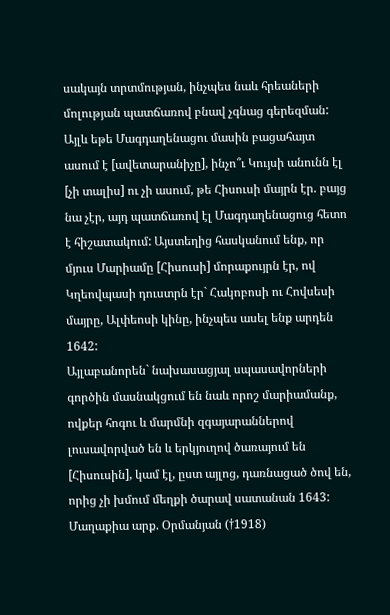սակայն տրտմության, ինչպես նաև հրեաների մոլության պատճառով բնավ չգնաց գերեզման: Այլև եթե Մագդաղենացու մասին բացահայտ ասում է [ավետարանիչը], ինչո՞ւ Կույսի անունն էլ [չի տալիս] ու չի ասում, թե Հիսուսի մայրն էր. բայց նա չէր, այդ պատճառով էլ Մագդաղենացուց հետո է հիշատակում: Այստեղից հասկանում ենք, որ մյուս Մարիամը [Հիսուսի] մորաքույրն էր, ով Կղեովպասի դուստրն էր` Հակոբոսի ու Հովսեսի մայրը, Ալփեոսի կինը, ինչպես ասել ենք արդեն 1642:
Այլաբանորեն` նախասացյալ սպասավորների գործին մասնակցում են նաև որոշ մարիամանք, ովքեր հոգու և մարմնի զգայարաններով լուսավորված են և երկյուղով ծառայում են [Հիսուսին], կամ էլ, ըստ այլոց, դառնացած ծով են, որից չի խմում մեղքի ծարավ սատանան 1643:
Մաղաքիա արք. Օրմանյան (†1918)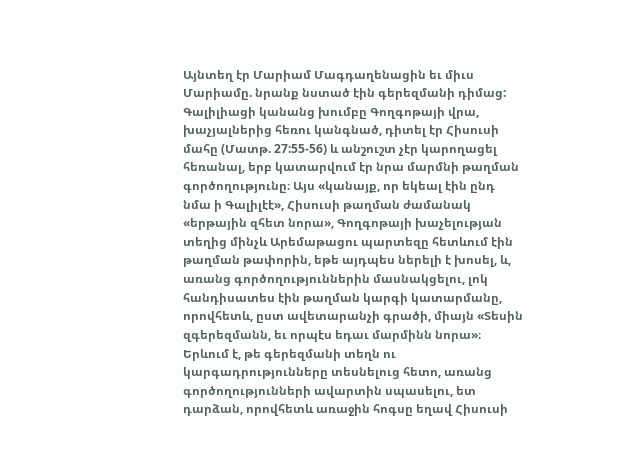Այնտեղ էր Մարիամ Մագդաղենացին եւ միւս Մարիամը. նրանք նստած էին գերեզմանի դիմաց:
Գալիլիացի կանանց խումբը Գողգոթայի վրա, խաչյալներից հեռու կանգնած, դիտել էր Հիսուսի մահը (Մատթ. 27:55-56) և անշուշտ չէր կարողացել հեռանալ, երբ կատարվում էր նրա մարմնի թաղման գործողությունը։ Այս «կանայք, որ եկեալ էին ընդ նմա ի Գալիլէէ», Հիսուսի թաղման ժամանակ «երթային զհետ նորա», Գողգոթայի խաչելության տեղից մինչև Արեմաթացու պարտեզը հետևում էին թաղման թափորին, եթե այդպես ներելի է խոսել, և, առանց գործողություններին մասնակցելու, լոկ հանդիսատես էին թաղման կարգի կատարմանը, որովհետև, ըստ ավետարանչի գրածի, միայն «Տեսին զգերեզմանն, եւ որպէս եդաւ մարմինն նորա»։ Երևում է, թե գերեզմանի տեղն ու կարգադրությունները տեսնելուց հետո, առանց գործողությունների ավարտին սպասելու, ետ դարձան, որովհետև առաջին հոգսը եղավ Հիսուսի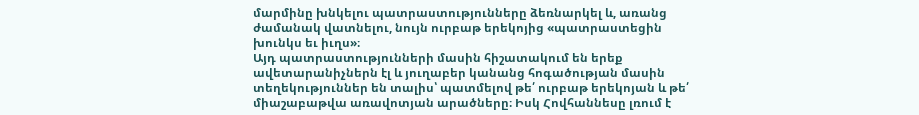մարմինը խնկելու պատրաստությունները ձեռնարկել և, առանց ժամանակ վատնելու, նույն ուրբաթ երեկոյից «պատրաստեցին խունկս եւ իւղս»։
Այդ պատրաստությունների մասին հիշատակում են երեք ավետարանիչներն էլ և յուղաբեր կանանց հոգածության մասին տեղեկություններ են տալիս՝ պատմելով թե՛ ուրբաթ երեկոյան և թե՛ միաշաբաթվա առավոտյան արածները։ Իսկ Հովհաննեսը լռում է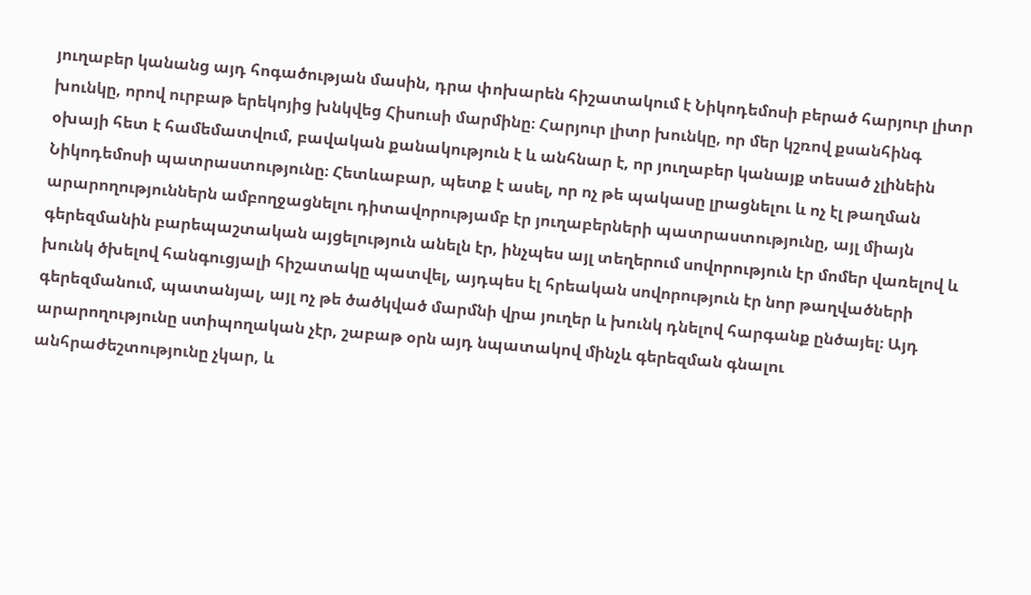յուղաբեր կանանց այդ հոգածության մասին, դրա փոխարեն հիշատակում է Նիկոդեմոսի բերած հարյուր լիտր խունկը, որով ուրբաթ երեկոյից խնկվեց Հիսուսի մարմինը։ Հարյուր լիտր խունկը, որ մեր կշռով քսանհինգ օխայի հետ է համեմատվում, բավական քանակություն է և անհնար է, որ յուղաբեր կանայք տեսած չլինեին Նիկոդեմոսի պատրաստությունը։ Հետևաբար, պետք է ասել, որ ոչ թե պակասը լրացնելու և ոչ էլ թաղման արարողություններն ամբողջացնելու դիտավորությամբ էր յուղաբերների պատրաստությունը, այլ միայն գերեզմանին բարեպաշտական այցելություն անելն էր, ինչպես այլ տեղերում սովորություն էր մոմեր վառելով և խունկ ծխելով հանգուցյալի հիշատակը պատվել, այդպես էլ հրեական սովորություն էր նոր թաղվածների գերեզմանում, պատանյալ, այլ ոչ թե ծածկված մարմնի վրա յուղեր և խունկ դնելով հարգանք ընծայել։ Այդ արարողությունը ստիպողական չէր, շաբաթ օրն այդ նպատակով մինչև գերեզման գնալու անհրաժեշտությունը չկար, և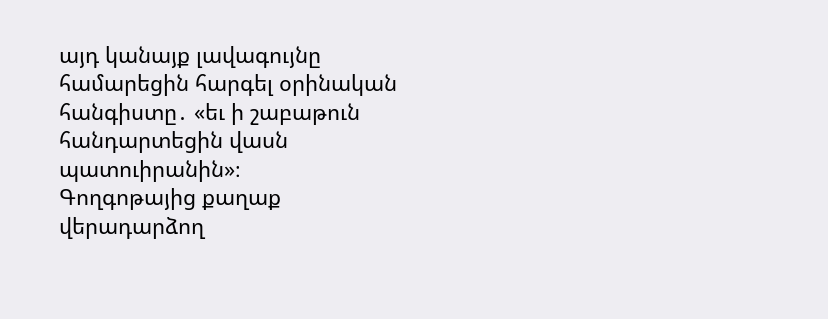այդ կանայք լավագույնը համարեցին հարգել օրինական հանգիստը․ «եւ ի շաբաթուն հանդարտեցին վասն պատուիրանին»։
Գողգոթայից քաղաք վերադարձող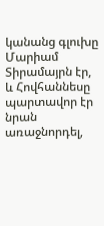կանանց գլուխը Մարիամ Տիրամայրն էր, և Հովհաննեսը պարտավոր էր նրան առաջնորդել,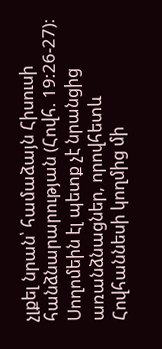չլքել նրան՝ համաձայն Հիսուսի հանձնարարության (Հովհ. 19:26-27)։ Սողոմեին էլ պետք չէ նրանցից առանձնացներ, որովհետև Հովհաննեսի կողմից մի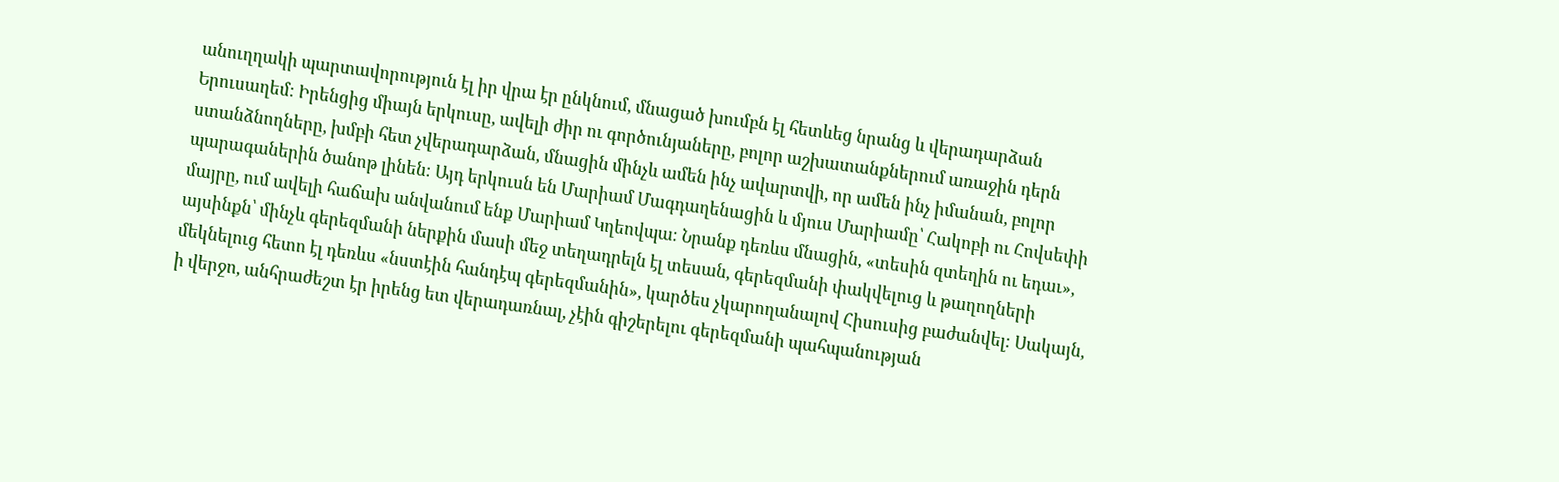անուղղակի պարտավորություն էլ իր վրա էր ընկնում, մնացած խումբն էլ հետևեց նրանց և վերադարձան Երուսաղեմ։ Իրենցից միայն երկուսը, ավելի ժիր ու գործունյաները, բոլոր աշխատանքներում առաջին դերն ստանձնողները, խմբի հետ չվերադարձան, մնացին մինչև ամեն ինչ ավարտվի, որ ամեն ինչ իմանան, բոլոր պարագաներին ծանոթ լինեն։ Այդ երկուսն են Մարիամ Մագդաղենացին և մյուս Մարիամը՝ Հակոբի ու Հովսեփի մայրը, ում ավելի հաճախ անվանում ենք Մարիամ Կղեովպա։ Նրանք դեռևս մնացին, «տեսին զտեղին ու եդաւ», այսինքն՝ մինչև գերեզմանի ներքին մասի մեջ տեղադրելն էլ տեսան, գերեզմանի փակվելուց և թաղողների մեկնելուց հետո էլ դեռևս «նստէին հանդէպ գերեզմանին», կարծես չկարողանալով Հիսուսից բաժանվել։ Սակայն, ի վերջո, անհրաժեշտ էր իրենց ետ վերադառնալ, չէին գիշերելու գերեզմանի պահպանության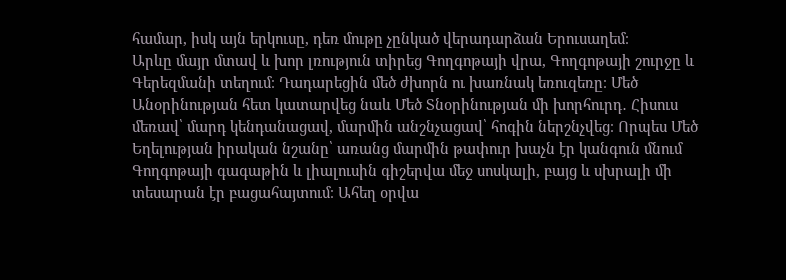համար, իսկ այն երկուսը, դեռ մութը չընկած վերադարձան Երուսաղեմ։
Արևը մայր մտավ և խոր լռություն տիրեց Գողգոթայի վրա, Գողգոթայի շուրջը և Գերեզմանի տեղում։ Դադարեցին մեծ ժխորն ու խառնակ եռուզեռը։ Մեծ Անօրինության հետ կատարվեց նաև Մեծ Տնօրինության մի խորհուրդ․ Հիսուս մեռավ՝ մարդ կենդանացավ, մարմին անշնչացավ՝ հոգին ներշնչվեց։ Որպես Մեծ Եղելության իրական նշանը՝ առանց մարմին թափուր խաչն էր կանգուն մնում Գողգոթայի գագաթին և լիալուսին գիշերվա մեջ սոսկալի, բայց և սխրալի մի տեսարան էր բացահայտում։ Ահեղ օրվա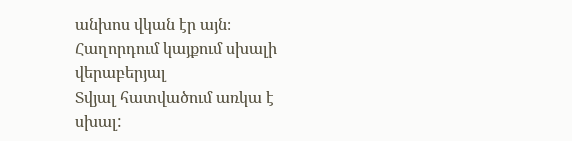անխոս վկան էր այն։
Հաղորդում կայքում սխալի վերաբերյալ
Տվյալ հատվածում առկա է սխալ: